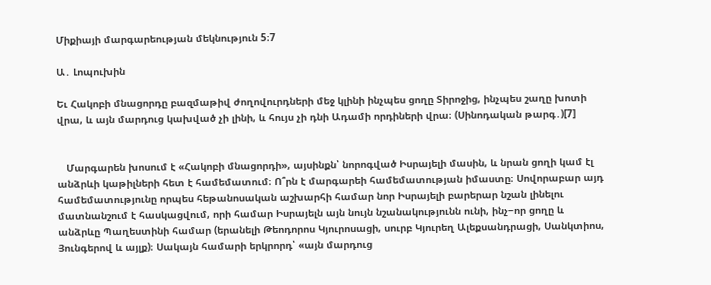Միքիայի մարգարեության մեկնություն 5։7

Ա․ Լոպուխին

Եւ Հակոբի մնացորդը բազմաթիվ ժողովուրդների մեջ կլինի ինչպես ցողը Տիրոջից, ինչպես շաղը խոտի վրա, և այն մարդուց կախված չի լինի, և հույս չի դնի Ադամի որդիների վրա։ (Սինոդական թարգ․)[7]


   Մարգարեն խոսում է «Հակոբի մնացորդի», այսինքն՝ նորոգված Իսրայելի մասին, և նրան ցողի կամ էլ անձրևի կաթիլների հետ է համեմատում։ Ո՞րն է մարգարեի համեմատության իմաստը։ Սովորաբար այդ համեմատությունը որպես հեթանոսական աշխարհի համար նոր Իսրայելի բարերար նշան լինելու մատնանշում է հասկացվում, որի համար Իսրայելն այն նույն նշանակությունն ունի, ինչ−որ ցողը և անձրևը Պաղեստինի համար (երանելի Թեոդորոս Կյուրոսացի, սուրբ Կյուրեղ Ալեքսանդրացի, Սանկտիոս, Յունգերով և այլք)։ Սակայն համարի երկրորդ՝ «այն մարդուց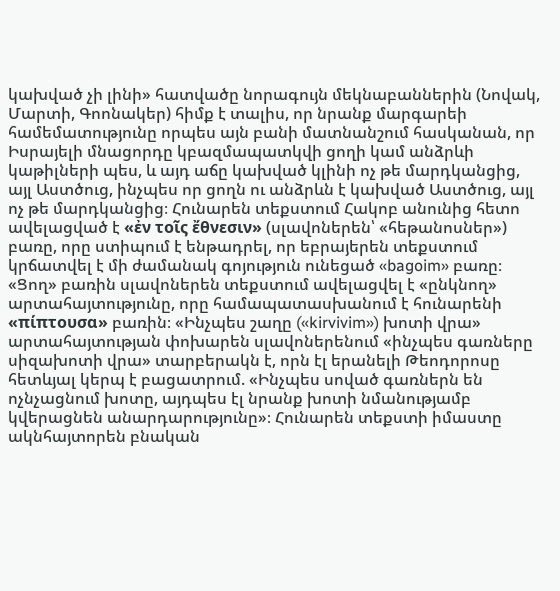կախված չի լինի» հատվածը նորագույն մեկնաբաններին (Նովակ, Մարտի, Գոոնակեր) հիմք է տալիս, որ նրանք մարգարեի համեմատությունը որպես այն բանի մատնանշում հասկանան, որ Իսրայելի մնացորդը կբազմապատկվի ցողի կամ անձրևի կաթիլների պես, և այդ աճը կախված կլինի ոչ թե մարդկանցից, այլ Աստծուց, ինչպես որ ցողն ու անձրևն է կախված Աստծուց, այլ ոչ թե մարդկանցից։ Հունարեն տեքստում Հակոբ անունից հետո ավելացված է «ἐν τοῖς ἔθνεσιν» (սլավոներեն՝ «հեթանոսներ») բառը, որը ստիպում է ենթադրել, որ եբրայերեն տեքստում կրճատվել է մի ժամանակ գոյություն ունեցած «bagoim» բառը։ «Ցող» բառին սլավոներեն տեքստում ավելացվել է «ընկնող» արտահայտությունը, որը համապատասխանում է հունարենի «πίπτουσα» բառին։ «Ինչպես շաղը («kirvivim») խոտի վրա» արտահայտության փոխարեն սլավոներենում «ինչպես գառները սիզախոտի վրա» տարբերակն է, որն էլ երանելի Թեոդորոսը հետևյալ կերպ է բացատրում. «Ինչպես սոված գառներն են ոչնչացնում խոտը, այդպես էլ նրանք խոտի նմանությամբ կվերացնեն անարդարությունը»։ Հունարեն տեքստի իմաստը ակնհայտորեն բնական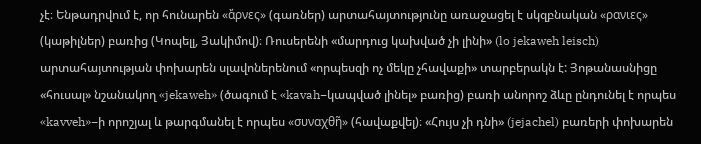չէ։ Ենթադրվում է, որ հունարեն «ἄρνες» (գառներ) արտահայտությունը առաջացել է սկզբնական «ρανιες» (կաթիլներ) բառից (Կոպելլ, Յակիմով)։ Ռուսերենի «մարդուց կախված չի լինի» (lo jekaweh leisch) արտահայտության փոխարեն սլավոներենում «որպեսզի ոչ մեկը չհավաքի» տարբերակն է: Յոթանասնիցը «հուսալ» նշանակող «jekaweh» (ծագում է «kavah−կապված լինել» բառից) բառի անորոշ ձևը ընդունել է որպես «kavveh»−ի որոշյալ և թարգմանել է որպես «συναχθῆ» (հավաքվել)։ «Հույս չի դնի» (jejachel) բառերի փոխարեն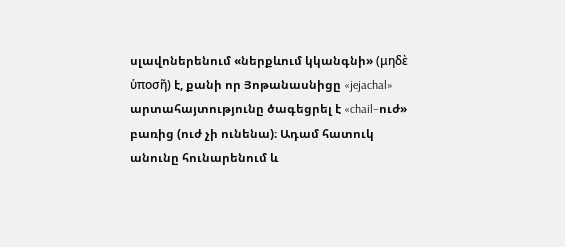սլավոներենում «ներքևում կկանգնի» (μηδὲ ὑποσῆ) է, քանի որ Յոթանասնիցը «jejachal» արտահայտությունը ծագեցրել է «chail−ուժ» բառից (ուժ չի ունենա)։ Ադամ հատուկ անունը հունարենում և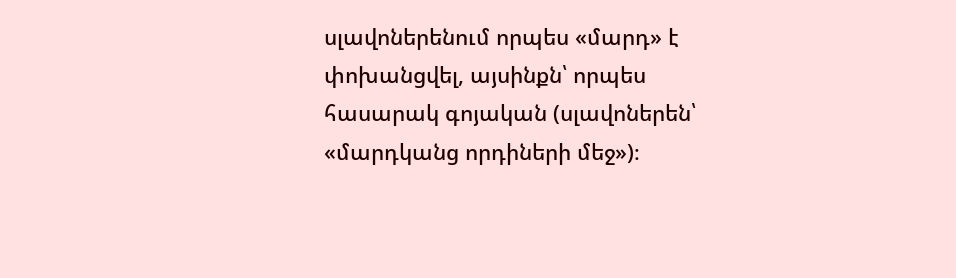սլավոներենում որպես «մարդ» է փոխանցվել, այսինքն՝ որպես հասարակ գոյական (սլավոներեն՝ «մարդկանց որդիների մեջ»)։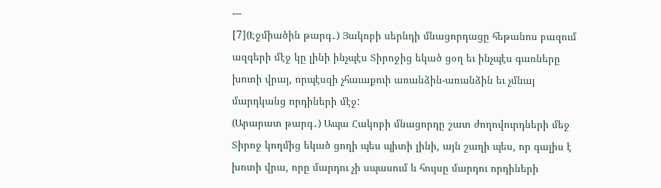---
[7](Էջմիածին թարգ․) Յակոբի սերնդի մնացորդացը հեթանոս բազում ազգերի մէջ կը լինի ինչպէս Տիրոջից եկած ցօղ եւ ինչպէս գառները խոտի վրայ, որպէսզի չհաւաքուի առանձին-առանձին եւ չմնայ մարդկանց որդիների մէջ:
(Արարատ թարգ․) Ապա Հակոբի մնացորդը շատ ժողովուրդների մեջ Տիրոջ կողմից եկած ցողի պես պիտի լինի, այն շաղի պես, որ գալիս է խոտի վրա, որը մարդու չի սպասում և հույսը մարդու որդիների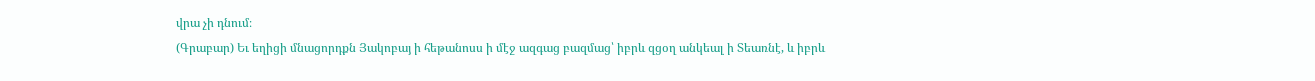վրա չի դնում։
(Գրաբար) Եւ եղիցի մնացորդքն Յակոբայ ի հեթանոսս ի մէջ ազգաց բազմաց՝ իբրև զցօղ անկեալ ի Տեառնէ, և իբրև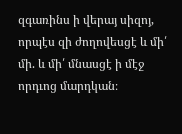զգառինս ի վերայ սիզոյ, որպէս զի ժողովեսցէ և մի՛ մի. և մի՛ մնասցէ ի մէջ որդւոց մարդկան։